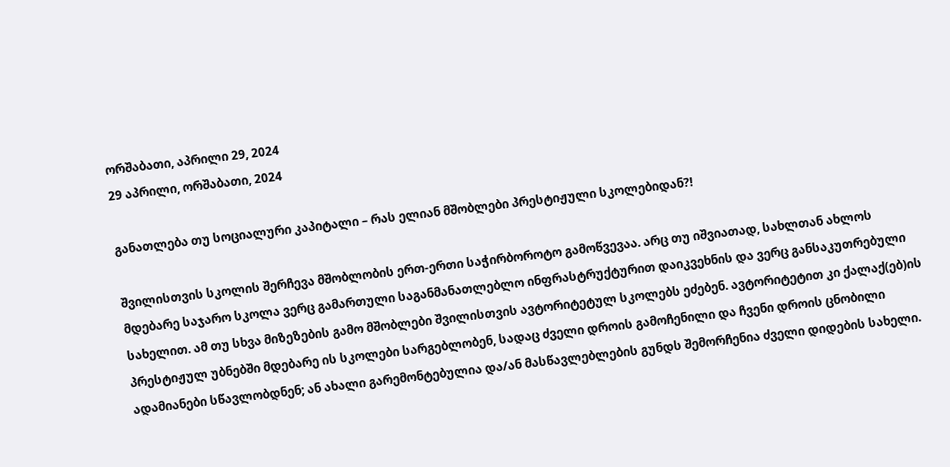ორშაბათი, აპრილი 29, 2024
29 აპრილი, ორშაბათი, 2024

განათლება თუ სოციალური კაპიტალი – რას ელიან მშობლები პრესტიჟული სკოლებიდან?!

შვილისთვის სკოლის შერჩევა მშობლობის ერთ-ერთი საჭირბოროტო გამოწვევაა. არც თუ იშვიათად, სახლთან ახლოს მდებარე საჯარო სკოლა ვერც გამართული საგანმანათლებლო ინფრასტრუქტურით დაიკვეხნის და ვერც განსაკუთრებული სახელით. ამ თუ სხვა მიზეზების გამო მშობლები შვილისთვის ავტორიტეტულ სკოლებს ეძებენ. ავტორიტეტით კი ქალაქ(ებ)ის პრესტიჟულ უბნებში მდებარე ის სკოლები სარგებლობენ, სადაც ძველი დროის გამოჩენილი და ჩვენი დროის ცნობილი ადამიანები სწავლობდნენ; ან ახალი გარემონტებულია და/ან მასწავლებლების გუნდს შემორჩენია ძველი დიდების სახელი.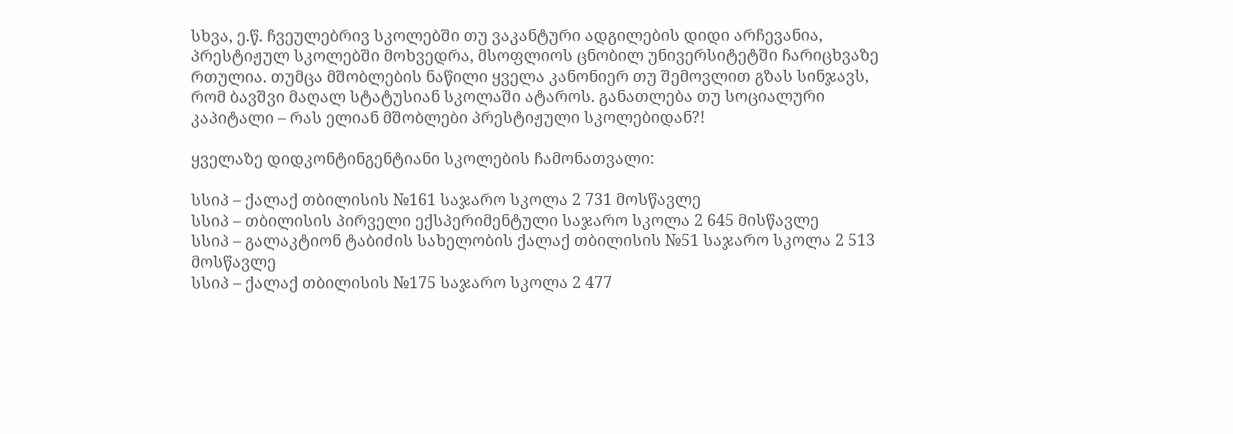სხვა, ე.წ. ჩვეულებრივ სკოლებში თუ ვაკანტური ადგილების დიდი არჩევანია, პრესტიჟულ სკოლებში მოხვედრა, მსოფლიოს ცნობილ უნივერსიტეტში ჩარიცხვაზე რთულია. თუმცა მშობლების ნაწილი ყველა კანონიერ თუ შემოვლით გზას სინჯავს, რომ ბავშვი მაღალ სტატუსიან სკოლაში ატაროს. განათლება თუ სოციალური კაპიტალი – რას ელიან მშობლები პრესტიჟული სკოლებიდან?!

ყველაზე დიდკონტინგენტიანი სკოლების ჩამონათვალი:

სსიპ – ქალაქ თბილისის №161 საჯარო სკოლა 2 731 მოსწავლე
სსიპ – თბილისის პირველი ექსპერიმენტული საჯარო სკოლა 2 645 მისწავლე
სსიპ – გალაკტიონ ტაბიძის სახელობის ქალაქ თბილისის №51 საჯარო სკოლა 2 513 მოსწავლე
სსიპ – ქალაქ თბილისის №175 საჯარო სკოლა 2 477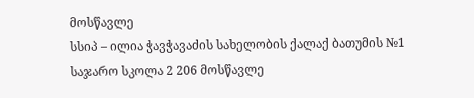მოსწავლე
სსიპ – ილია ჭავჭავაძის სახელობის ქალაქ ბათუმის №1 საჯარო სკოლა 2 206 მოსწავლე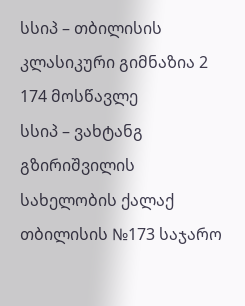სსიპ – თბილისის კლასიკური გიმნაზია 2 174 მოსწავლე
სსიპ – ვახტანგ გზირიშვილის სახელობის ქალაქ თბილისის №173 საჯარო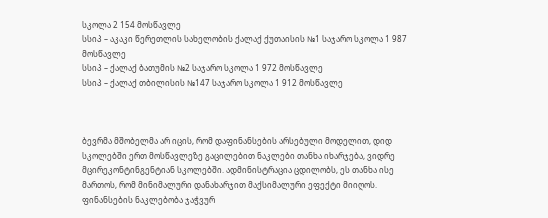სკოლა 2 154 მოსწავლე
სსიპ – აკაკი წერეთლის სახელობის ქალაქ ქუთაისის №1 საჯარო სკოლა 1 987 მოსწავლე
სსიპ – ქალაქ ბათუმის №2 საჯარო სკოლა 1 972 მოსწავლე
სსიპ – ქალაქ თბილისის №147 საჯარო სკოლა 1 912 მოსწავლე



ბევრმა მშობელმა არ იცის, რომ დაფინანსების არსებული მოდელით, დიდ სკოლებში ერთ მოსწავლეზე გაცილებით ნაკლები თანხა იხარჯება, ვიდრე მცირეკონტინგენტიან სკოლებში. ადმინისტრაცია ცდილობს, ეს თანხა ისე მართოს, რომ მინიმალური დანახარჯით მაქსიმალური ეფექტი მიიღოს.  ფინანსების ნაკლებობა ჯაჭვურ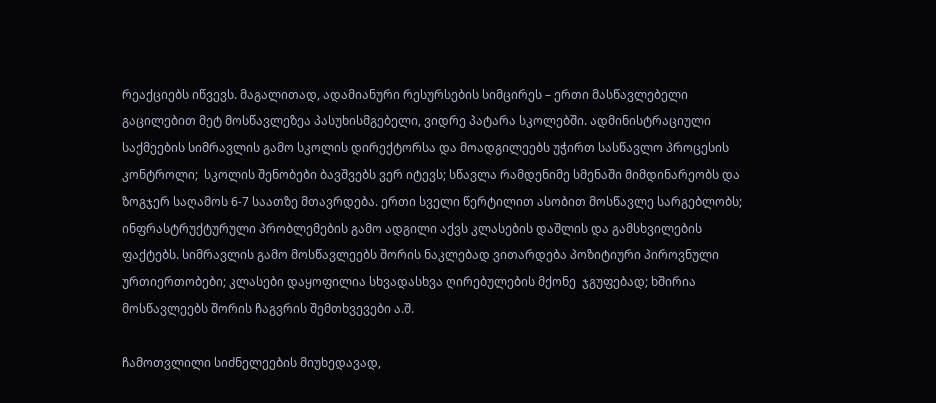რეაქციებს იწვევს. მაგალითად, ადამიანური რესურსების სიმცირეს – ერთი მასწავლებელი გაცილებით მეტ მოსწავლეზეა პასუხისმგებელი, ვიდრე პატარა სკოლებში. ადმინისტრაციული საქმეების სიმრავლის გამო სკოლის დირექტორსა და მოადგილეებს უჭირთ სასწავლო პროცესის კონტროლი;  სკოლის შენობები ბავშვებს ვერ იტევს; სწავლა რამდენიმე სმენაში მიმდინარეობს და ზოგჯერ საღამოს 6-7 საათზე მთავრდება. ერთი სველი წერტილით ასობით მოსწავლე სარგებლობს;  ინფრასტრუქტურული პრობლემების გამო ადგილი აქვს კლასების დაშლის და გამსხვილების ფაქტებს. სიმრავლის გამო მოსწავლეებს შორის ნაკლებად ვითარდება პოზიტიური პიროვნული ურთიერთობები; კლასები დაყოფილია სხვადასხვა ღირებულების მქონე  ჯგუფებად; ხშირია მოსწავლეებს შორის ჩაგვრის შემთხვევები ა.შ.

ჩამოთვლილი სიძნელეების მიუხედავად,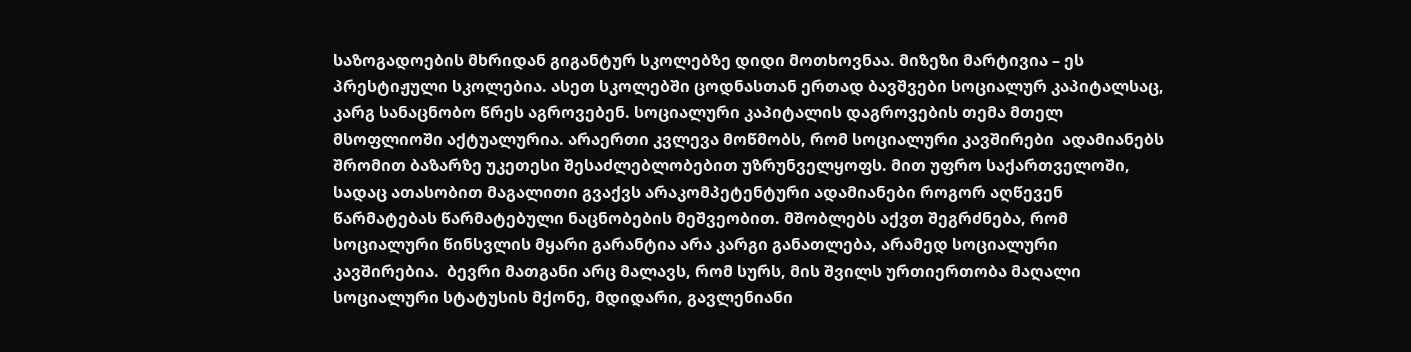საზოგადოების მხრიდან გიგანტურ სკოლებზე დიდი მოთხოვნაა. მიზეზი მარტივია – ეს პრესტიჟული სკოლებია. ასეთ სკოლებში ცოდნასთან ერთად ბავშვები სოციალურ კაპიტალსაც, კარგ სანაცნობო წრეს აგროვებენ. სოციალური კაპიტალის დაგროვების თემა მთელ მსოფლიოში აქტუალურია. არაერთი კვლევა მოწმობს, რომ სოციალური კავშირები  ადამიანებს შრომით ბაზარზე უკეთესი შესაძლებლობებით უზრუნველყოფს. მით უფრო საქართველოში, სადაც ათასობით მაგალითი გვაქვს არაკომპეტენტური ადამიანები როგორ აღწევენ წარმატებას წარმატებული ნაცნობების მეშვეობით. მშობლებს აქვთ შეგრძნება, რომ სოციალური წინსვლის მყარი გარანტია არა კარგი განათლება, არამედ სოციალური კავშირებია.  ბევრი მათგანი არც მალავს, რომ სურს, მის შვილს ურთიერთობა მაღალი სოციალური სტატუსის მქონე, მდიდარი, გავლენიანი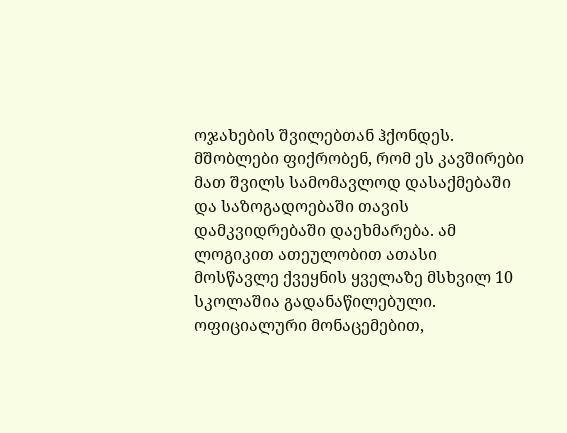ოჯახების შვილებთან ჰქონდეს. მშობლები ფიქრობენ, რომ ეს კავშირები მათ შვილს სამომავლოდ დასაქმებაში და საზოგადოებაში თავის დამკვიდრებაში დაეხმარება. ამ ლოგიკით ათეულობით ათასი მოსწავლე ქვეყნის ყველაზე მსხვილ 10 სკოლაშია გადანაწილებული. ოფიციალური მონაცემებით,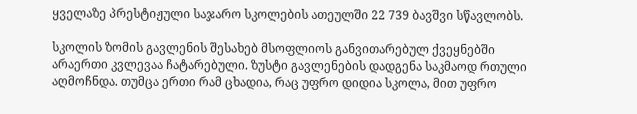ყველაზე პრესტიჟული საჯარო სკოლების ათეულში 22 739 ბავშვი სწავლობს.

სკოლის ზომის გავლენის შესახებ მსოფლიოს განვითარებულ ქვეყნებში არაერთი კვლევაა ჩატარებული. ზუსტი გავლენების დადგენა საკმაოდ რთული აღმოჩნდა. თუმცა ერთი რამ ცხადია, რაც უფრო დიდია სკოლა, მით უფრო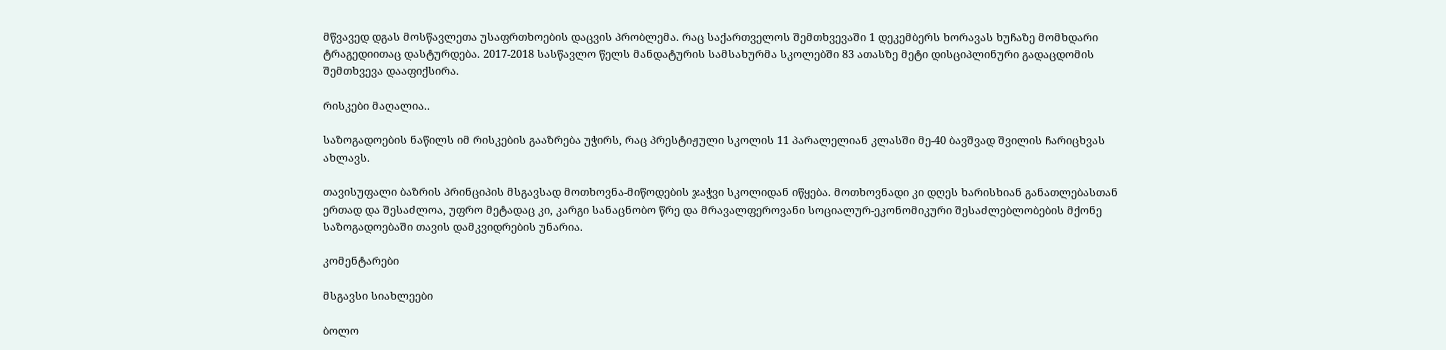მწვავედ დგას მოსწავლეთა უსაფრთხოების დაცვის პრობლემა. რაც საქართველოს შემთხვევაში 1 დეკემბერს ხორავას ხუჩაზე მომხდარი ტრაგედიითაც დასტურდება. 2017-2018 სასწავლო წელს მანდატურის სამსახურმა სკოლებში 83 ათასზე მეტი დისციპლინური გადაცდომის შემთხვევა დააფიქსირა.

რისკები მაღალია..

საზოგადოების ნაწილს იმ რისკების გააზრება უჭირს, რაც პრესტიჟული სკოლის 11 პარალელიან კლასში მე-40 ბავშვად შვილის ჩარიცხვას ახლავს.

თავისუფალი ბაზრის პრინციპის მსგავსად მოთხოვნა-მიწოდების ჯაჭვი სკოლიდან იწყება. მოთხოვნადი კი დღეს ხარისხიან განათლებასთან ერთად და შესაძლოა, უფრო მეტადაც კი, კარგი სანაცნობო წრე და მრავალფეროვანი სოციალურ-ეკონომიკური შესაძლებლობების მქონე საზოგადოებაში თავის დამკვიდრების უნარია.

კომენტარები

მსგავსი სიახლეები

ბოლო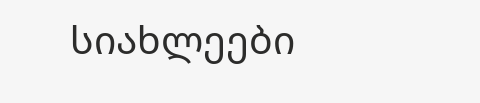სიახლეები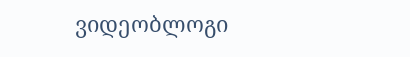ვიდეობლოგი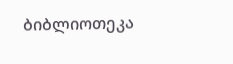ბიბლიოთეკა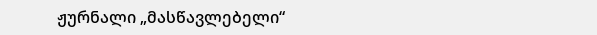ჟურნალი „მასწავლებელი“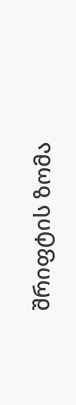შრიფტის ზომა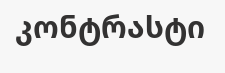კონტრასტი